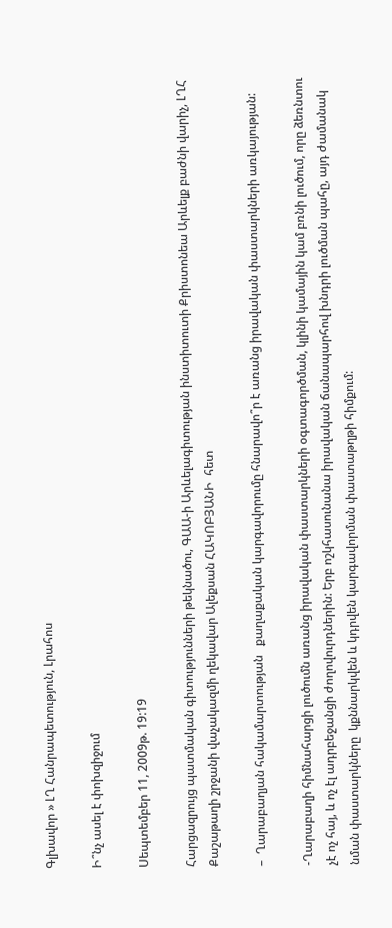Գլխավոր » ԼՂ Հանրապետություն, Լրահոս

Ի՞նչ ասել է փոխզիջում

Սեպտեմբեր 11, 2009թ. 19:19

Հարցազրույց պատմական գիտությունների թեկնածու, ԳԱԱ-ի Արևելագիտության ինստիտուտի Քրիստոնեա Արևելք բաժնի վարիչ, ԼՂՀ Քաշաթաղի շրջանի վաչակազմի ղեկավար Ալեքսան ՀԱԿՈԲՅԱՆԻ  հետ

–  Ղարաբաղյան հակամարտության   քաղաքական կարգավորումը հնարավո՞ր է առանց իրավական փաստարկների առկայության:

-Ղարաբաղի հիմնահարցի լուծումն առանց իրավական փաստարկների օգտագործման, կլինի կամային կամ բռնի լուծում, որը ձեռնտու չէ ոչ հայ, և ոչ էլ ադրբեջանցի ժողովուրդներին: Երբ ոշկհասունանա իրավական ճանապարհով խնդրի լուծման պահը, այդ ժամանակ նման փաստարկները  կքննարկվեն և կդրվեն կարգավորման փաստաթղթի հիմքում: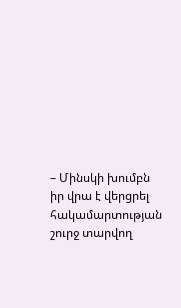– Մինսկի խումբն իր վրա է վերցրել հակամարտության շուրջ տարվող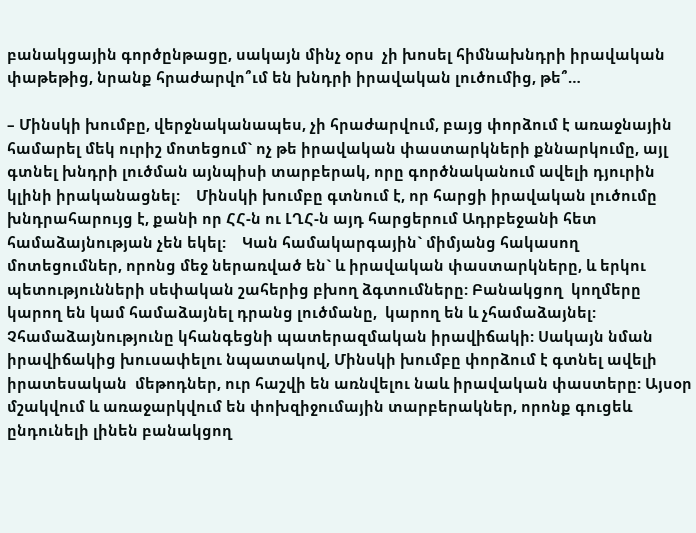բանակցային գործընթացը, սակայն մինչ օրս  չի խոսել հիմնախնդրի իրավական փաթեթից, նրանք հրաժարվո՞ւմ են խնդրի իրավական լուծումից, թե՞…

– Մինսկի խումբը, վերջնականապես, չի հրաժարվում, բայց փորձում է առաջնային համարել մեկ ուրիշ մոտեցում` ոչ թե իրավական փաստարկների քննարկումը, այլ գտնել խնդրի լուծման այնպիսի տարբերակ, որը գործնականում ավելի դյուրին կլինի իրականացնել:    Մինսկի խումբը գտնում է, որ հարցի իրավական լուծումը խնդրահարույց է, քանի որ ՀՀ-ն ու ԼՂՀ-ն այդ հարցերում Ադրբեջանի հետ համաձայնության չեն եկել:    Կան համակարգային` միմյանց հակասող մոտեցումներ, որոնց մեջ ներառված են` և իրավական փաստարկները, և երկու պետությունների սեփական շահերից բխող ձգտումները: Բանակցող  կողմերը կարող են կամ համաձայնել դրանց լուծմանը,  կարող են և չհամաձայնել: Չհամաձայնությունը կհանգեցնի պատերազմական իրավիճակի: Սակայն նման իրավիճակից խուսափելու նպատակով, Մինսկի խումբը փորձում է գտնել ավելի իրատեսական  մեթոդներ, ուր հաշվի են առնվելու նաև իրավական փաստերը: Այսօր   մշակվում և առաջարկվում են փոխզիջումային տարբերակներ, որոնք գուցեև ընդունելի լինեն բանակցող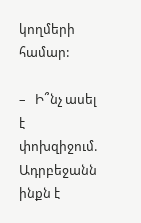կողմերի համար:

–   Ի՞նչ ասել է փոխզիջում. Ադրբեջանն ինքն է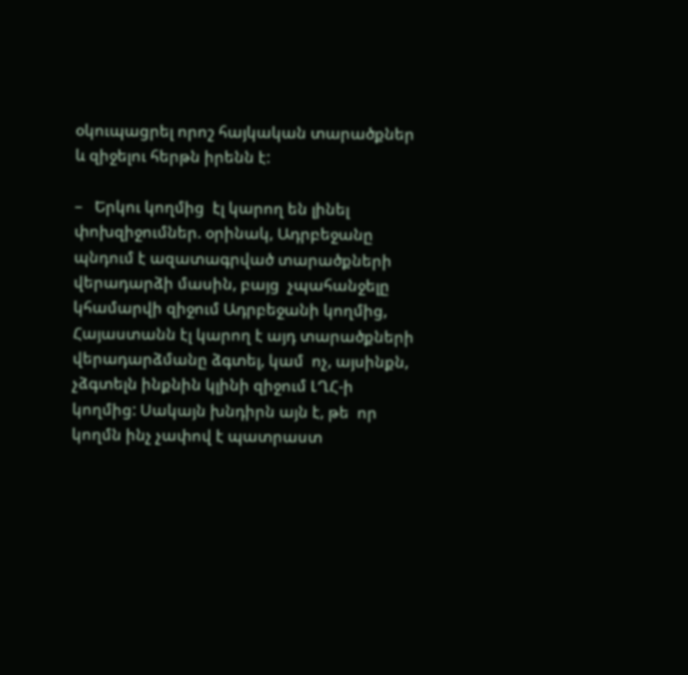օկուպացրել որոշ հայկական տարածքներ և զիջելու հերթն իրենն է:

–   Երկու կողմից  էլ կարող են լինել փոխզիջումներ. օրինակ, Ադրբեջանը     պնդում է ազատագրված տարածքների վերադարձի մասին, բայց  չպահանջելը կհամարվի զիջում Ադրբեջանի կողմից,  Հայաստանն էլ կարող է այդ տարածքների վերադարձմանը ձգտել, կամ  ոչ, այսինքն, չձգտելն ինքնին կլինի զիջում ԼՂՀ-ի կողմից: Սակայն խնդիրն այն է, թե  որ կողմն ինչ չափով է պատրաստ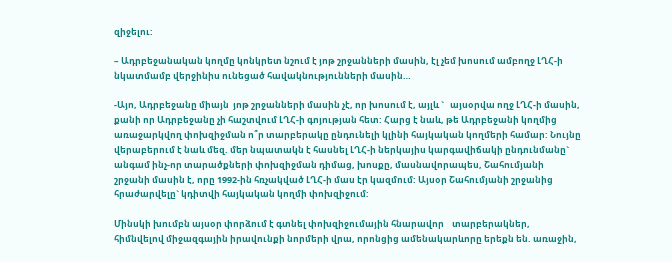զիջելու:

– Ադրբեջանական կողմը կոնկրետ նշում է յոթ շրջանների մասին, էլ չեմ խոսում ամբողջ ԼՂՀ-ի նկատմամբ վերջինիս ունեցած հավակնությունների մասին…

-Այո, Ադրբեջանը միայն  յոթ շրջանների մասին չէ, որ խոսում է, այլև `   այսօրվա ողջ ԼՂՀ-ի մասին, քանի որ Ադրբեջանը չի հաշտվում ԼՂՀ-ի գոյության հետ: Հարց է նաև, թե Ադրբեջանի կողմից առաջարկվող փոխզիջման ո՞ր տարբերակը ընդունելի կլինի հայկական կողմերի համար: Նույնը վերաբերում է նաև մեզ. մեր նպատակն է հասնել ԼՂՀ-ի ներկայիս կարգավիճակի ընդունմանը` անգամ ինչ-որ տարածքների փոխզիջման դիմաց, խոսքը, մասնավորապես, Շահումյանի շրջանի մասին է, որը 1992-ին հռչակված ԼՂՀ-ի մաս էր կազմում: Այսօր Շահումյանի շրջանից հրաժարվելը` կդիտվի հայկական կողմի փոխզիջում:

Մինսկի խումբն այսօր փորձում է գտնել փոխզիջումային հնարավոր    տարբերակներ, հիմնվելով միջազգային իրավունքի նորմերի վրա, որոնցից ամենակարևորը երեքն են. առաջին,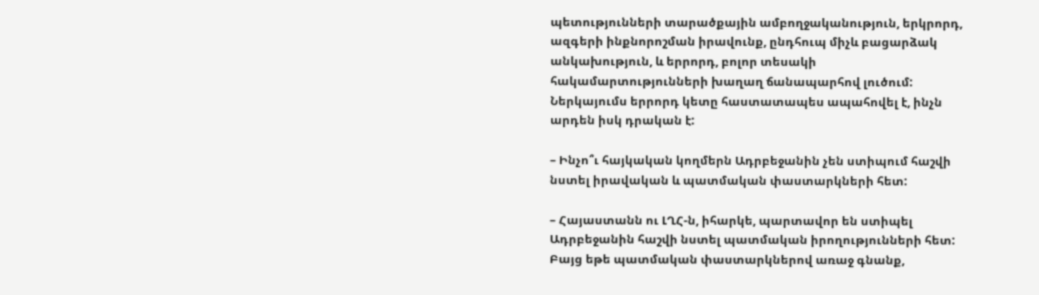պետությունների տարածքային ամբողջականություն, երկրորդ,  ազգերի ինքնորոշման իրավունք, ընդհուպ միչև բացարձակ անկախություն, և երրորդ, բոլոր տեսակի հակամարտությունների խաղաղ ճանապարհով լուծում:  Ներկայումս երրորդ կետը հաստատապես ապահովել է, ինչն արդեն իսկ դրական է:

– Ինչո՞ւ հայկական կողմերն Ադրբեջանին չեն ստիպում հաշվի նստել իրավական և պատմական փաստարկների հետ:

– Հայաստանն ու ԼՂՀ-ն, իհարկե, պարտավոր են ստիպել Ադրբեջանին հաշվի նստել պատմական իրողությունների հետ: Բայց եթե պատմական փաստարկներով առաջ գնանք,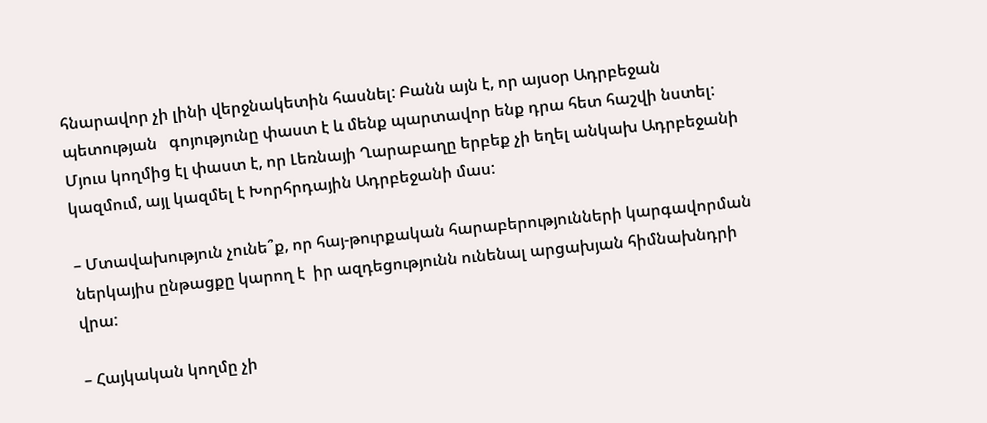հնարավոր չի լինի վերջնակետին հասնել: Բանն այն է, որ այսօր Ադրբեջան պետության   գոյությունը փաստ է և մենք պարտավոր ենք դրա հետ հաշվի նստել: Մյուս կողմից էլ փաստ է, որ Լեռնայի Ղարաբաղը երբեք չի եղել անկախ Ադրբեջանի կազմում, այլ կազմել է Խորհրդային Ադրբեջանի մաս:

– Մտավախություն չունե՞ք, որ հայ-թուրքական հարաբերությունների կարգավորման ներկայիս ընթացքը կարող է  իր ազդեցությունն ունենալ արցախյան հիմնախնդրի վրա:

– Հայկական կողմը չի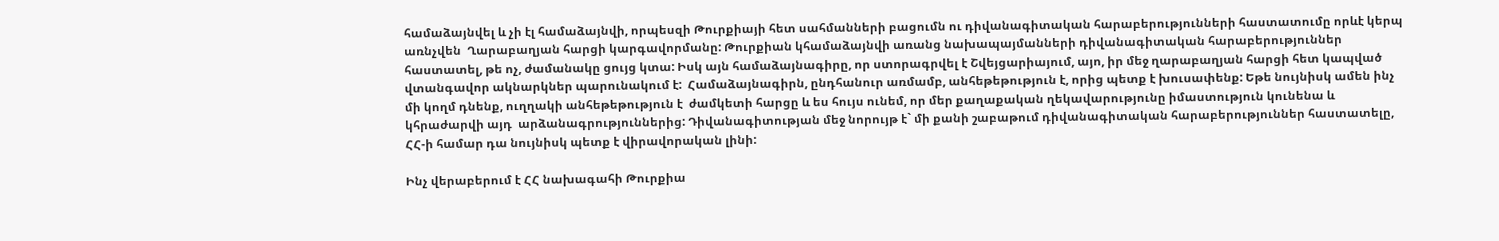համաձայնվել և չի էլ համաձայնվի, որպեսզի Թուրքիայի հետ սահմանների բացումն ու դիվանագիտական հարաբերությունների հաստատումը որևէ կերպ առնչվեն  Ղարաբաղյան հարցի կարգավորմանը: Թուրքիան կհամաձայնվի առանց նախապայմանների դիվանագիտական հարաբերություններ հաստատել, թե ոչ, ժամանակը ցույց կտա: Իսկ այն համաձայնագիրը, որ ստորագրվել է Շվեյցարիայում, այո, իր մեջ ղարաբաղյան հարցի հետ կապված վտանգավոր ակնարկներ պարունակում է:  Համաձայնագիրն, ընդհանուր առմամբ, անհեթեթություն է, որից պետք է խուսափենք: Եթե նույնիսկ ամեն ինչ մի կողմ դնենք, ուղղակի անհեթեթություն է  ժամկետի հարցը և ես հույս ունեմ, որ մեր քաղաքական ղեկավարությունը իմաստություն կունենա և   կհրաժարվի այդ  արձանագրություններից: Դիվանագիտության մեջ նորույթ է` մի քանի շաբաթում դիվանագիտական հարաբերություններ հաստատելը, ՀՀ-ի համար դա նույնիսկ պետք է վիրավորական լինի:

Ինչ վերաբերում է ՀՀ նախագահի Թուրքիա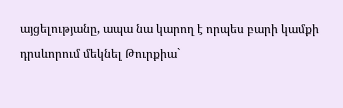այցելությանը, ապա նա կարող է որպես բարի կամքի դրսևորում մեկնել Թուրքիա`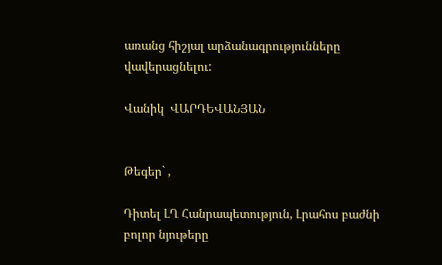առանց հիշյալ արձանագրությունները վավերացնելու:

Վանիկ  ՎԱՐԴԵՎԱՆՅԱՆ


Թեգեր` ,

Դիտել ԼՂ Հանրապետություն, Լրահոս բաժնի բոլոր նյութերը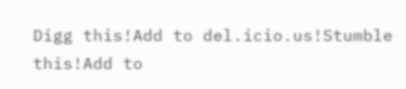Digg this!Add to del.icio.us!Stumble this!Add to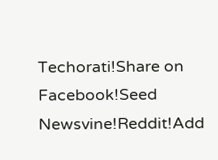Techorati!Share on Facebook!Seed Newsvine!Reddit!Add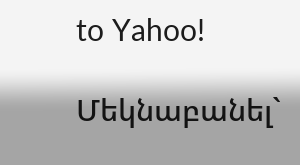to Yahoo!

Մեկնաբանել`